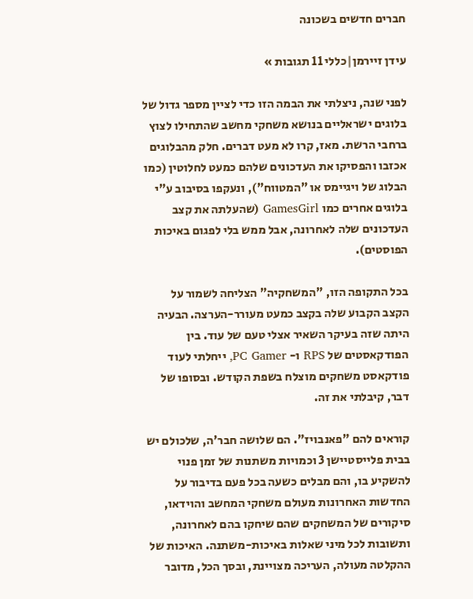חברים חדשים בשכונה

עידן זיירמן|כללי 11 תגובות »

לפני שנה, ניצלתי את הבמה הזו כדי לציין מספר גדול של בלוגים ישראליים בנושא משחקי מחשב שהתחילו לצוץ ברחבי הרשת. מאז, קרו לא מעט דברים. חלק מהבלוגים אכזבו והפסיקו את העדכונים שלהם כמעט לחלוטין (כמו הבלוג של ויגיימס או "המטווח"), ונעקפו בסיבוב ע"י בלוגים אחרים כמו GamesGirl (שהעלתה את קצב העדכונים שלה לאחרונה, אבל ממש בלי לפגום באיכות הפוסטים).

בכל התקופה הזו, "המשחקיה" הצליחה לשמור על הקצב הקבוע שלה בקצב כמעט מעורר-הערצה. הבעיה היתה שזה בעיקר השאיר אצלי טעם של עוד. בין הפודקאסטים של RPS ו- PC Gamer, ייחלתי לעוד פודקאסט משחקים מוצלח בשפת הקודש. ובסופו של דבר, קיבלתי את זה.

קוראים להם "פאנבויז". הם שלושה חבר'ה, שלכולם יש בבית פלייסטיישן 3 וכמויות משתנות של זמן פנוי להשקיע בו, והם מבלים כשעה בכל פעם בדיבור על החדשות האחרונות מעולם משחקי המחשב והוידאו, סיקורים של המשחקים שהם שיחקו בהם לאחרונה, ותשובות לכל מיני שאלות באיכות-משתנה. האיכות של ההקלטה מעולה, העריכה מצויינת, ובסך הכל, מדובר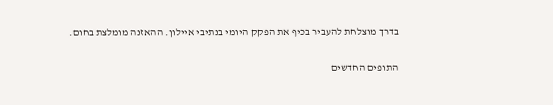בדרך מוצלחת להעביר בכיף את הפקק היומי בנתיבי איילון. ההאזנה מומלצת בחום.

התופים החדשים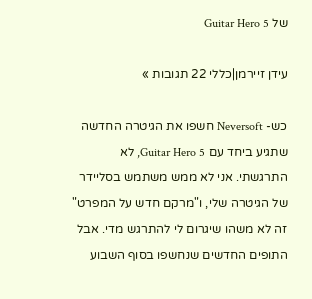של Guitar Hero 5

עידן זיירמן|כללי 22 תגובות »

כש- Neversoft חשפו את הגיטרה החדשה שתגיע ביחד עם Guitar Hero 5, לא התרגשתי. אני לא ממש משתמש בסליידר של הגיטרה שלי, ו"מרקם חדש על המפרט" זה לא משהו שיגרום לי להתרגש מדי. אבל התופים החדשים שנחשפו בסוף השבוע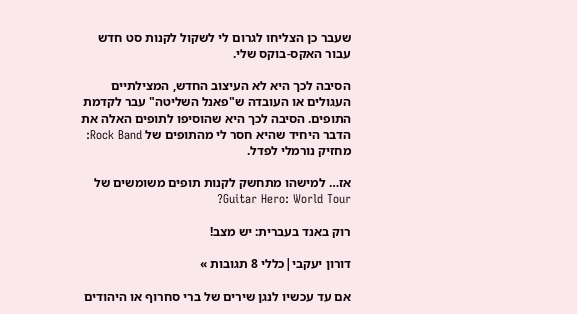שעבר כן הצליחו לגרום לי לשקול לקנות סט חדש עבור האקס-בוקס שלי.

הסיבה לכך היא לא העיצוב החדש, המצילתיים העגולים או העובדה ש"פאנל השליטה" עבר לקדמת התופים. הסיבה לכך היא שהוסיפו לתופים האלה את הדבר היחיד שהיא חסר לי מהתופים של Rock Band: מחזיק נורמלי לפדל.

אז… למישהו מתחשק לקנות תופים משומשים של Guitar Hero: World Tour?

רוק באנד בעברית: יש מצב!

דורון יעקבי|כללי 8 תגובות »

אם עד עכשיו לנגן שירים של ברי סחרוף או היהודים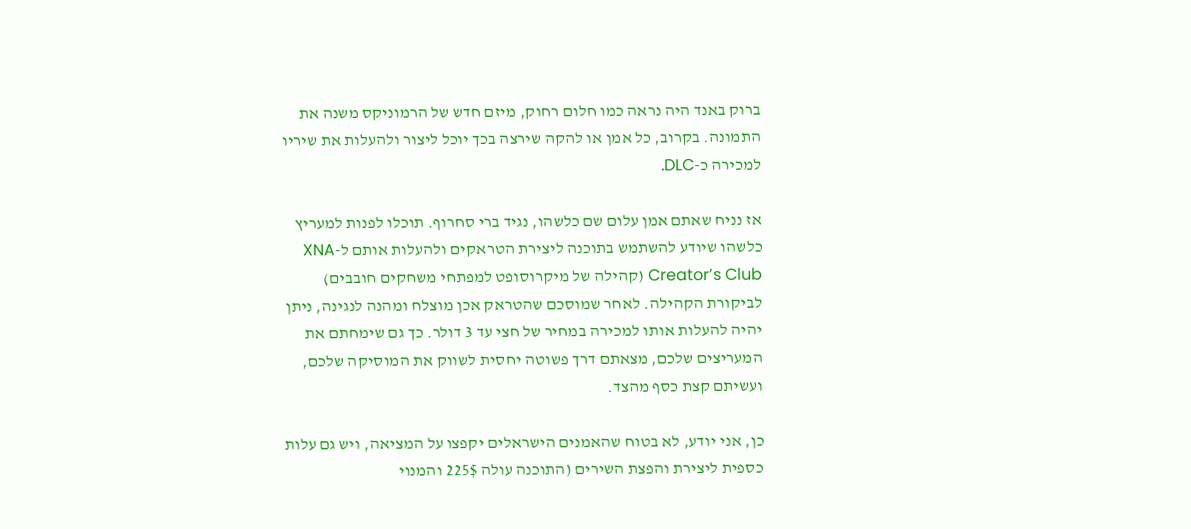ברוק באנד היה נראה כמו חלום רחוק, מיזם חדש של הרמוניקס משנה את התמונה. בקרוב, כל אמן או להקה שירצה בכך יוכל ליצור ולהעלות את שיריו למכירה כ-DLC.

אז נניח שאתם אמן עלום שם כלשהו, נגיד ברי סחרוף. תוכלו לפנות למעריץ כלשהו שיודע להשתמש בתוכנה ליצירת הטראקים ולהעלות אותם ל-XNA Creator’s Club (קהילה של מיקרוסופט למפתחי משחקים חובבים) לביקורת הקהילה. לאחר שמוסכם שהטראק אכן מוצלח ומהנה לנגינה, ניתן יהיה להעלות אותו למכירה במחיר של חצי עד 3 דולר. כך גם שימחתם את המעריצים שלכם, מצאתם דרך פשוטה יחסית לשווק את המוסיקה שלכם, ועשיתם קצת כסף מהצד.

כן, אני יודע, לא בטוח שהאמנים הישראלים יקפצו על המציאה, ויש גם עלות כספית ליצירת והפצת השירים (התוכנה עולה 225$ והמנוי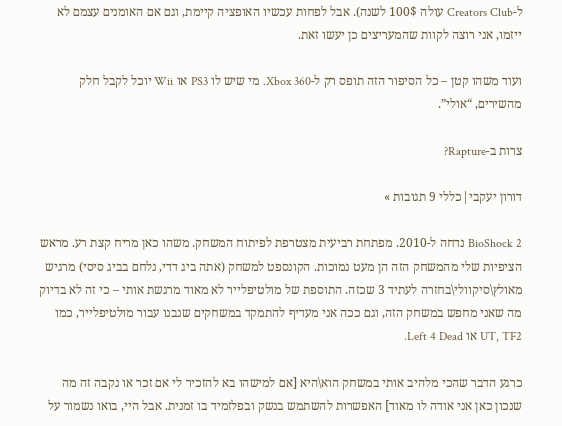ל-Creators Club עולה 100$ לשנה). אבל לפחות עכשיו האופציה קיימת, וגם אם האומנים עצמם לא ייזמו, אני רוצה לקוות שהמעריצים כן יעשו זאת.

ועוד משהו קטן – כל הסיפור הזה תופס רק ל-Xbox 360. מי שיש לו PS3 או Wii יוכל לקבל חלק מהשירים, “אולי”.

צרות ב-Rapture?

דורון יעקבי|כללי 9 תגובות »

BioShock 2 נדחה ל-2010. מפתחת רביעית מצטרפת לפיתוח המשחק. משהו כאן מריח קצת רע. מראש הציפיות שלי מהמשחק הזה הן מעט נמוכות. הקונספט למשחק (אתה ביג דדי, נלחם בביג סיסי) מרגיש מאולץ\סיקוולי\בחזרה לעתיד 3 שכזה. התוספת של מולטיפלייר לא מאוד מרגשת אותי – כי זה לא בדיוק מה שאני מחפש במשחק הזה, וגם ככה אני מעדיף להתמקד במשחקים שנבנו עבור מולטיפלייר, כמו UT, TF2 או Left 4 Dead.

כרגע הדבר שהכי מלהיב אותי במשחק הוא\היא [אם למישהו בא להזכיר לי אם זכר או נקבה זה מה שנכון כאן אני אודה לו מאוד] האפשרות להשתמש בנשק ובפלזמיד בו זמנית. אבל היי, בואו נשמור על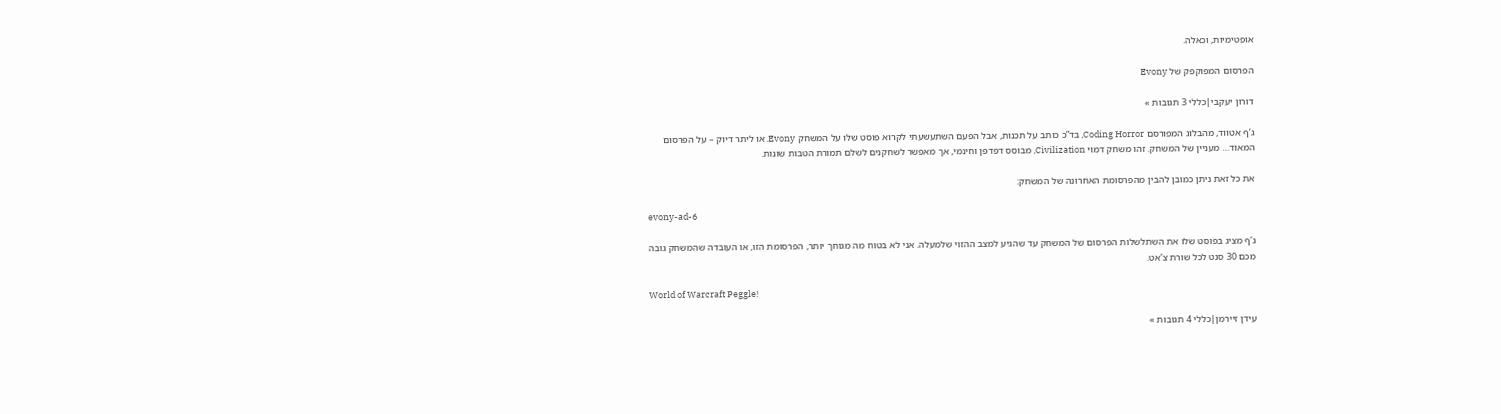אופטימיות, וכאלה.

הפרסום המפוקפק של Evony

דורון יעקבי|כללי 3 תגובות »

ג’ף אטווד, מהבלוג המפורסם Coding Horror, בד”כ כותב על תכנות, אבל הפעם השתעשעתי לקרוא פוסט שלו על המשחק Evony. או ליתר דיוק – על הפרסום המאוד… מעניין של המשחק. זהו משחק דמוי Civilization, מבוסס דפדפן וחינמי, אך מאפשר לשחקנים לשלם תמורת הטבות שונות.

את כל זאת ניתן כמובן להבין מהפרסומת האחרונה של המשחק:

evony-ad-6

ג’ף מציג בפוסט שלו את השתלשלות הפרסום של המשחק עד שהגיע למצב ההזוי שלמעלה. אני לא בטוח מה מגוחך יותר, הפרסומת הזו, או העובדה שהמשחק גובה מכם 30 סנט לכל שורת צ’אט.

World of Warcraft Peggle!

עידן זיירמן|כללי 4 תגובות »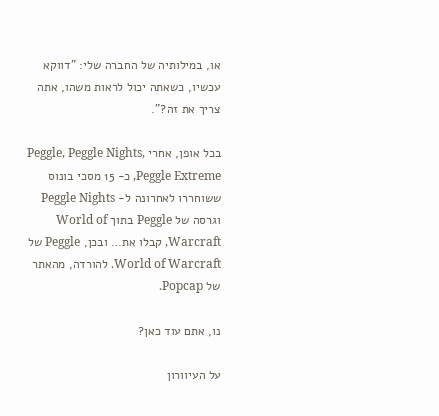או, במילותיה של החברה שלי: "דווקא עכשיו, כשאתה יכול לראות משהו, אתה צריך את זה?".

בכל אופן, אחרי Peggle, Peggle Nights, Peggle Extreme, כ- 15 מסכי בונוס ששוחררו לאחרונה ל- Peggle Nights וגרסה של Peggle בתוך World of Warcraft, קבלו את… ובכן, Peggle של World of Warcraft. להורדה, מהאתר של Popcap.

נו, אתם עוד כאן?

על העיוורון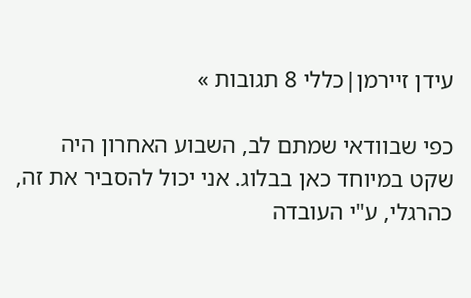עידן זיירמן|כללי 8 תגובות »

כפי שבוודאי שמתם לב, השבוע האחרון היה שקט במיוחד כאן בבלוג. אני יכול להסביר את זה, כהרגלי, ע"י העובדה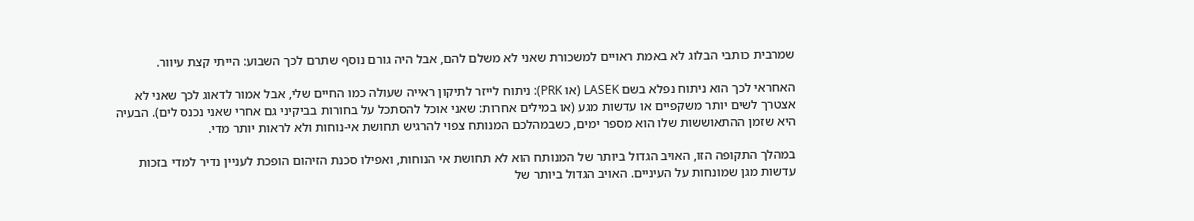שמרבית כותבי הבלוג לא באמת ראויים למשכורת שאני לא משלם להם, אבל היה גורם נוסף שתרם לכך השבוע: הייתי קצת עיוור.

האחראי לכך הוא ניתוח נפלא בשם LASEK (או PRK): ניתוח לייזר לתיקון ראייה שעולה כמו החיים שלי, אבל אמור לדאוג לכך שאני לא אצטרך לשים יותר משקפיים או עדשות מגע (או במילים אחרות: שאני אוכל להסתכל על בחורות בביקיני גם אחרי שאני נכנס לים). הבעיה היא שזמן ההתאוששות שלו הוא מספר ימים, כשבמהלכם המנותח צפוי להרגיש תחושת אי-נוחות ולא לראות יותר מדי.

במהלך התקופה הזו, האויב הגדול ביותר של המנותח הוא לא תחושת אי הנוחות, ואפילו סכנת הזיהום הופכת לעניין נדיר למדי בזכות עדשות מגן שמונחות על העיניים. האויב הגדול ביותר של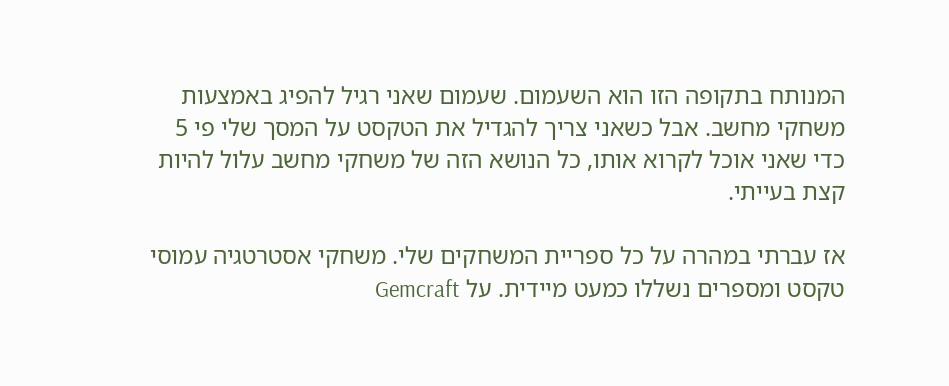המנותח בתקופה הזו הוא השעמום. שעמום שאני רגיל להפיג באמצעות משחקי מחשב. אבל כשאני צריך להגדיל את הטקסט על המסך שלי פי 5 כדי שאני אוכל לקרוא אותו, כל הנושא הזה של משחקי מחשב עלול להיות קצת בעייתי.

אז עברתי במהרה על כל ספריית המשחקים שלי. משחקי אסטרטגיה עמוסי טקסט ומספרים נשללו כמעט מיידית. על Gemcraft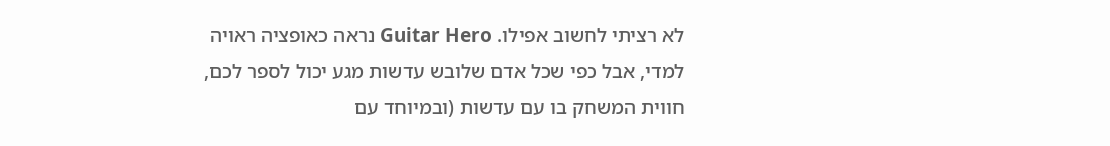לא רציתי לחשוב אפילו. Guitar Hero נראה כאופציה ראויה למדי, אבל כפי שכל אדם שלובש עדשות מגע יכול לספר לכם, חווית המשחק בו עם עדשות (ובמיוחד עם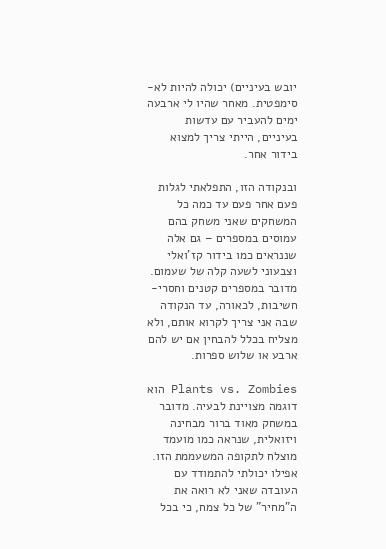יובש בעיניים) יכולה להיות לא-סימפטית. מאחר שהיו לי ארבעה ימים להעביר עם עדשות בעיניים, הייתי צריך למצוא בידור אחר.

ובנקודה הזו, התפלאתי לגלות פעם אחר פעם עד כמה כל המשחקים שאני משחק בהם עמוסים במספרים – גם אלה שננראים כמו בידור קז'ואלי וצבעוני לשעה קלה של שעמום. מדובר במספרים קטנים וחסרי-חשיבות, לכאורה, עד הנקודה שבה אני צריך לקרוא אותם, ולא מצליח בכלל להבחין אם יש להם ארבע או שלוש ספרות.

Plants vs. Zombies הוא דוגמה מצויינת לבעיה. מדובר במשחק מאוד ברור מבחינה ויזואלית, שנראה כמו מועמד מוצלח לתקופה המשעממת הזו. אפילו יכולתי להתמודד עם העובדה שאני לא רואה את ה"מחיר" של כל צמח, כי בכל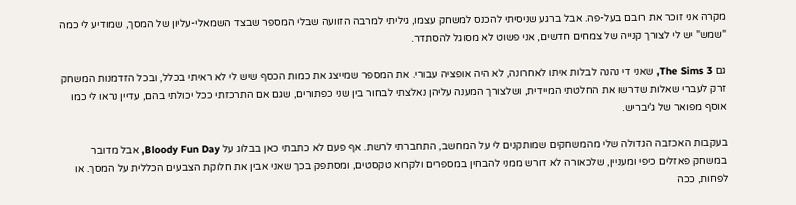מקרה אני זוכר את רובם בעל-פה. אבל ברגע שניסיתי להכנס למשחק עצמו, גיליתי למרבה הזוועה שבלי המספר שבצד השמאלי-עליון של המסך, שמודיע לי כמה "שמש" יש לי לצורך קנייה של צמחים חדשים, אני פשוט לא מסוגל להסתדר.

גם The Sims 3, שאני די נהנה לבלות איתו לאחרונה, לא היה אופציה עבורי. את המספר שמייצג את כמות הכסף שיש לי לא ראיתי בכלל, ובכל הזדמנות המשחק זרק לעברי שאלות שדרשו את החלטתי המיידית, ושלצורך המענה עליהן נאלצתי לבחור בין שני כפתורים, שגם אם התרכזתי ככל יכולתי בהם, עדיין נראו לי כמו אוסף מפואר של ג'יבריש.

בעקבות האכזבה הגדולה שלי מהמשחקים שמותקנים לי על המחשב, התחברתי לרשת. אף פעם לא כתבתי כאן בבלוג על Bloody Fun Day, אבל מדובר במשחק פאזלים כיפי ומעניין, שלכאורה לא דורש ממני להבחין במספרים ולקרוא טקסטים, ומסתפק בכך שאני אבין את חלוקת הצבעים הכללית על המסך. או לפחות, ככה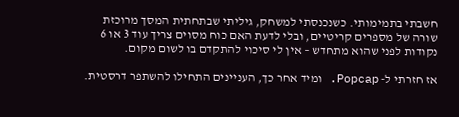חשבתי בתמימותי. כשנכנסתי למשחק, גיליתי שבתחתית המסך מרוכזת שורה של מספרים קריטיים, ובלי לדעת האם כוח מסוים צריך עוד 3 או 6 נקודות לפני שהוא מתחדש – אין לי סיכוי להתקדם בו לשום מקום.

אז חזרתי ל- Popcap. ומיד אחר כך, העניינים התחילו להשתפר דרסטית.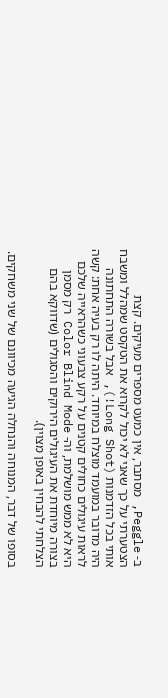ב- Peggle, מסתבר, אין כמעט מספרים מעיקים. קצת הצטערתי על כך שאני לא יכול לקרוא את הטקסט שמהלל ומשבח אותי בכל הזדמנות (Long Shot!), אבל בשורה התחתונה היה מדובר במועמד מוצלח במיוחד. היתה לו רק בעיה אחת: קשה לראות עיגולים כחולים קטנים על רקע צבעוני כשהראייה שלכם היא לא ממש מושלמת, וה- Color Blind Mode רק מסמן בצורה מיוחדת את העיגולים הירוקים והסגולים (שדווקא בהם הצלחתי להבחין באופן מצוין).

בסופו של דבר, המנוחה והנחלה הגיעה מכיוונם של שני משחקים.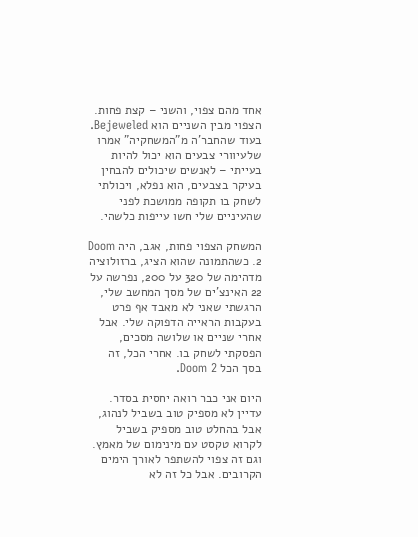אחד מהם צפוי, והשני – קצת פחות. הצפוי מבין השניים הוא Bejeweled. בעוד שהחבר'ה מ"המשחקיה" אמרו שלעיוורי צבעים הוא יכול להיות בעייתי – לאנשים שיכולים להבחין בעיקר בצבעים, הוא נפלא, ויכולתי לשחק בו תקופה ממושכת לפני שהעיניים שלי חשו עייפות כלשהי.

המשחק הצפוי פחות, אגב, היה Doom 2. כשהתמונה שהוא הציג, ברזולוציה מדהימה של 320 על 200, נפרשה על 22 האינצ'ים של מסך המחשב שלי, הרגשתי שאני לא מאבד אף פרט בעקבות הראייה הדפוקה שלי. אבל אחרי שניים או שלושה מסכים, הפסקתי לשחק בו. אחרי הכל, זה בסך הכל Doom 2.

היום אני כבר רואה יחסית בסדר. עדיין לא מספיק טוב בשביל לנהוג, אבל בהחלט טוב מספיק בשביל לקרוא טקסט עם מינימום של מאמץ. וגם זה צפוי להשתפר לאורך הימים הקרובים. אבל כל זה לא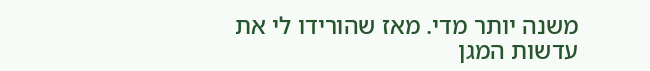משנה יותר מדי. מאז שהורידו לי את עדשות המגן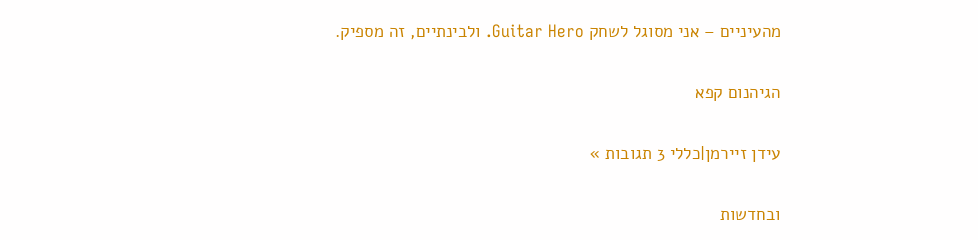מהעיניים – אני מסוגל לשחק Guitar Hero. ולבינתיים, זה מספיק.

הגיהנום קפא

עידן זיירמן|כללי 3 תגובות »

ובחדשות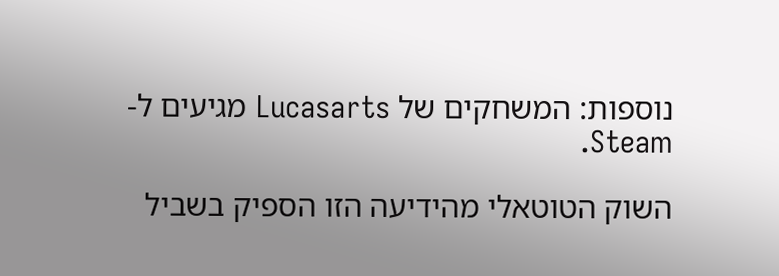נוספות: המשחקים של Lucasarts מגיעים ל- Steam.

השוק הטוטאלי מהידיעה הזו הספיק בשביל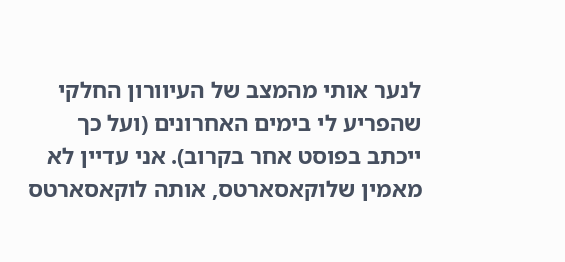לנער אותי מהמצב של העיוורון החלקי שהפריע לי בימים האחרונים (ועל כך ייכתב בפוסט אחר בקרוב). אני עדיין לא מאמין שלוקאסארטס, אותה לוקאסארטס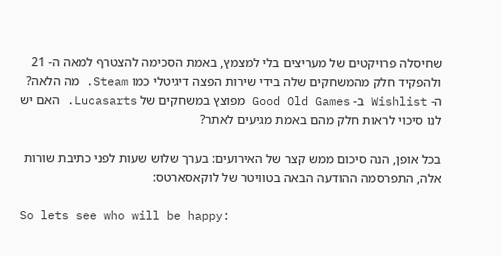שחיסלה פרויקטים של מעריצים בלי למצמץ, באמת הסכימה להצטרף למאה ה- 21 ולהפקיד חלק מהמשחקים שלה בידי שירות הפצה דיגיטלי כמו Steam. מה הלאה? ה- Wishlist ב- Good Old Games מפוצץ במשחקים של Lucasarts. האם יש לנו סיכוי לראות חלק מהם באמת מגיעים לאתר?

בכל אופן, הנה סיכום ממש קצר של האירועים: בערך שלוש שעות לפני כתיבת שורות אלה, התפרסמה ההודעה הבאה בטוויטר של לוקאסארטס:

So lets see who will be happy: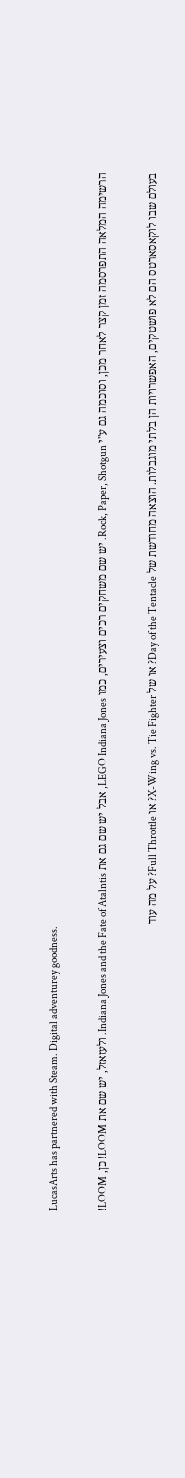LucasArts has partnered with Steam. Digital adventurey goodness.

הרשימה המלאה התפרסמה זמן קצר לאחר מכן, וסוכמה גם ע"י Rock, Paper, Shotgun. יש שם משחקים רכים וצעירים, כמו LEGO Indiana Jones, אבל יש שם גם את Indiana Jones and the Fate of Atalntis. ולעזאזל, יש שם את LOOM! כן, LOOM!

בעולם שבו לוקאסארטס הם לא פושטקים, האפשרויות הן בלתי מוגבלות. הוצאה מחודשת של Day of the Tentacle? או של X-Wing vs. Tie Fighter? או Full Throttle? על מה עוד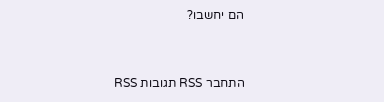הם יחשבו?


התחבר RSS תגובות RSS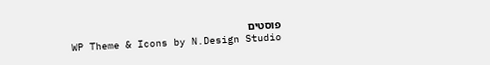פוסטים
WP Theme & Icons by N.Design Studio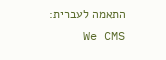התאמה לעברית: We CMS